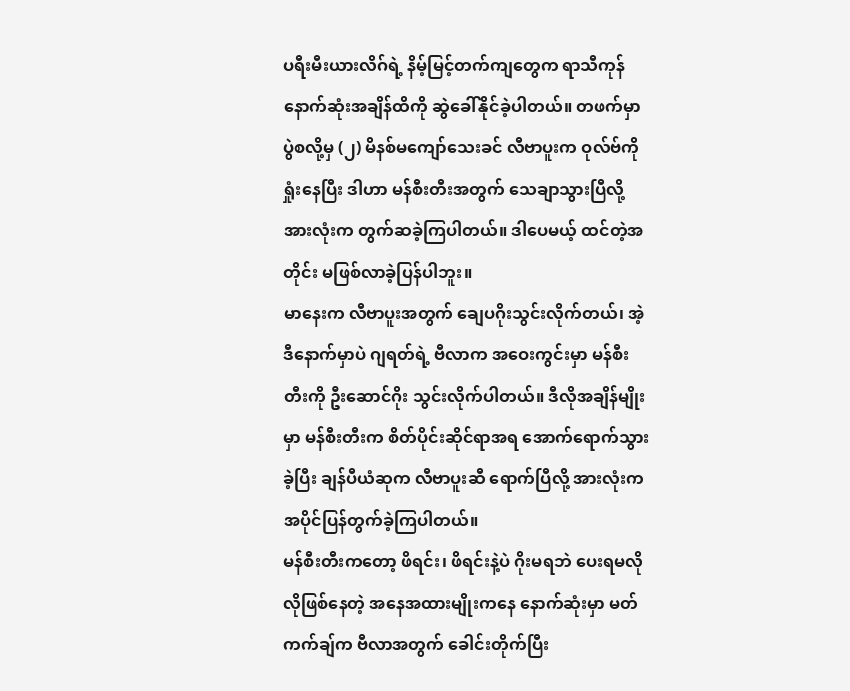ပရီးမီးယားလိဂ်ရဲ့ နိမ့်မြင့်တက်ကျတွေက ရာသီကုန်နောက်ဆုံးအချိန်ထိကို ဆွဲခေါ်နိုင်ခဲ့ပါတယ်။ တဖက်မှာ ပွဲစလို့မှ (၂) မိနစ်မကျော်သေးခင် လီဗာပူးက ဝုလ်ဗ်ကို ရှုံးနေပြီး ဒါဟာ မန်စီးတီးအတွက် သေချာသွားပြီလို့ အားလုံးက တွက်ဆခဲ့ကြပါတယ်။ ဒါပေမယ့် ထင်တဲ့အတိုင်း မဖြစ်လာခဲ့ပြန်ပါဘူး။
မာနေးက လီဗာပူးအတွက် ချေပဂိုးသွင်းလိုက်တယ်၊ အဲ့ဒီနောက်မှာပဲ ဂျရတ်ရဲ့ ဗီလာက အဝေးကွင်းမှာ မန်စီးတီးကို ဦးဆောင်ဂိုး သွင်းလိုက်ပါတယ်။ ဒီလိုအချိန်မျိုးမှာ မန်စီးတီးက စိတ်ပိုင်းဆိုင်ရာအရ အောက်ရောက်သွားခဲ့ပြီး ချန်ပီယံဆုက လီဗာပူးဆီ ရောက်ပြီလို့ အားလုံးက အပိုင်ပြန်တွက်ခဲ့ကြပါတယ်။
မန်စီးတီးကတော့ ဖိရင်း၊ ဖိရင်းနဲ့ပဲ ဂိုးမရဘဲ ပေးရမလိုလိုဖြစ်နေတဲ့ အနေအထားမျိုးကနေ နောက်ဆုံးမှာ မတ်ကက်ချ်က ဗီလာအတွက် ခေါင်းတိုက်ပြီး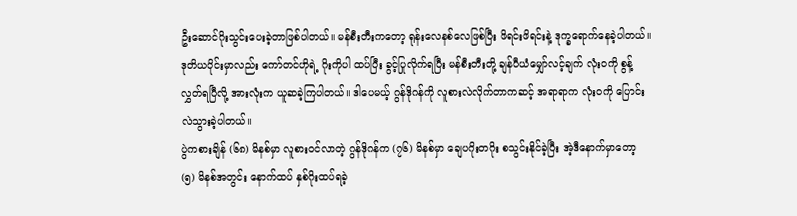ဦးဆောင်ဂိုးသွင်းပေးခဲ့တာဖြစ်ပါတယ်။ မန်စီးတီးကတော့ ရုန်းလေနစ်လေဖြစ်ပြီး ဖိရင်းဖိရင်းနဲ့ ဒုက္ခရောက်နေခဲ့ပါတယ်။
ဒုတိယပိုင်းမှာလည်း ကော်တင်ဟိုရဲ့ ဂိုးကိုပါ ထပ်ပြီး ခွင့်ပြုလိုက်ရပြီး မန်စီးတီးတို့ ချန်ပီယံမျှော်လင့်ချက် လုံးဝကို စွန့်လွှတ်ရပြီလို့ အားလုံးက ယူဆခဲ့ကြပါတယ်။ ဒါပေမယ့် ဂွန်ဒိုဂန်ကို လူစားလဲလိုက်တာကဆင့် အရာရာက လုံးဝကို ပြောင်းလဲသွားခဲ့ပါတယ်။
ပွဲကစားချိန် (၆၈) မိနစ်မှာ လူစားဝင်လာတဲ့ ဂွန်ဒိုဂန်က (၇၆) မိနစ်မှာ ချေပဂိုးတဂိုး စသွင်းနိုင်ခဲ့ပြီး အဲ့ဒီနောက်မှာတော့ (၅) မိနစ်အတွင်း နောက်ထပ် နှစ်ဂိုးထပ်ရခဲ့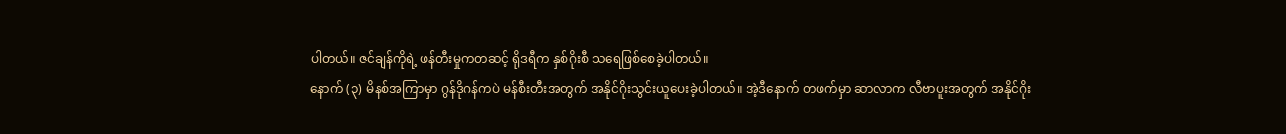ပါတယ်။ ဇင်ချန်ကိုရဲ့ ဖန်တီးမှုကတဆင့် ရိုဒရီက နှစ်ဂိုးစီ သရေဖြစ်စေခဲ့ပါတယ်။
နောက် (၃) မိနစ်အကြာမှာ ဂွန်ဒိုဂန်ကပဲ မန်စီးတီးအတွက် အနိုင်ဂိုးသွင်းယူပေးခဲ့ပါတယ်။ အဲ့ဒီနောက် တဖက်မှာ ဆာလာက လီဗာပူးအတွက် အနိုင်ဂိုး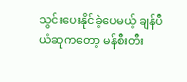သွင်းပေးနိုင်ခဲ့ပေမယ့် ချန်ပီယံဆုကတော့ မန်စီးတီး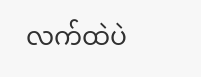လက်ထဲပဲ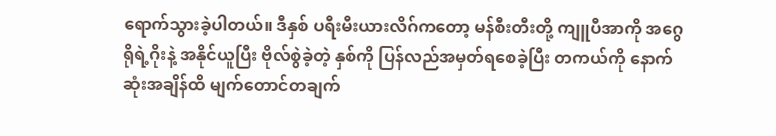ရောက်သွားခဲ့ပါတယ်။ ဒီနှစ် ပရီးမီးယားလိဂ်ကတော့ မန်စီးတီးတို့ ကျူပီအာကို အဂွေရိုရဲ့ဂိုးနဲ့ အနိုင်ယူပြီး ဗိုလ်စွဲခဲ့တဲ့ နှစ်ကို ပြန်လည်အမှတ်ရစေခဲ့ပြီး တကယ်ကို နောက်ဆုံးအချိန်ထိ မျက်တောင်တချက်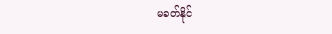မခတ်နိုင်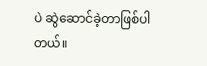ပဲ ဆွဲဆောင်ခဲ့တာဖြစ်ပါတယ်။